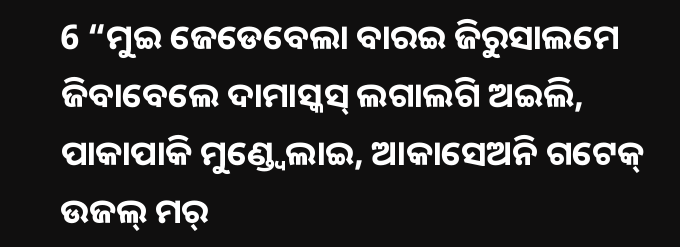6 “ମୁଇ ଜେଡେବେଲା ବାରଇ ଜିରୁସାଲମେ ଜିବାବେଲେ ଦାମାସ୍କସ୍ ଲଗାଲଗି ଅଇଲି, ପାକାପାକି ମୁଣ୍ଡ୍ବେଲାଇ, ଆକାସେଅନି ଗଟେକ୍ ଉଜଲ୍ ମର୍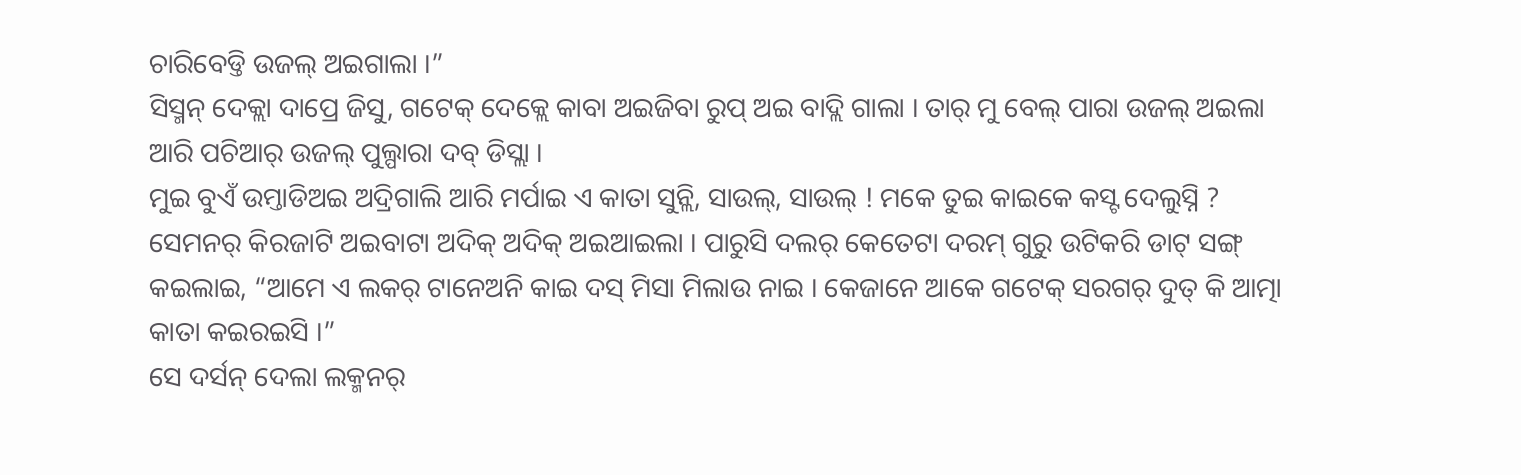ଚାରିବେଡ୍ତି ଉଜଲ୍ ଅଇଗାଲା ।”
ସିସ୍ମନ୍ ଦେକ୍ଲା ଦାପ୍ରେ ଜିସୁ, ଗଟେକ୍ ଦେକ୍ଲେ କାବା ଅଇଜିବା ରୁପ୍ ଅଇ ବାଦ୍ଲି ଗାଲା । ତାର୍ ମୁ ବେଲ୍ ପାରା ଉଜଲ୍ ଅଇଲା ଆରି ପଚିଆର୍ ଉଜଲ୍ ପୁଲ୍ପାରା ଦବ୍ ଡିସ୍ଲା ।
ମୁଇ ବୁଏଁ ଉମ୍ତାଡିଅଇ ଅଦ୍ରିଗାଲି ଆରି ମର୍ପାଇ ଏ କାତା ସୁନ୍ଲି, ସାଉଲ୍, ସାଉଲ୍ ! ମକେ ତୁଇ କାଇକେ କସ୍ଟ ଦେଲୁସ୍ନି ?
ସେମନର୍ କିରଜାଟି ଅଇବାଟା ଅଦିକ୍ ଅଦିକ୍ ଅଇଆଇଲା । ପାରୁସି ଦଲର୍ କେତେଟା ଦରମ୍ ଗୁରୁ ଉଟିକରି ଡାଟ୍ ସଙ୍ଗ୍ କଇଲାଇ, “ଆମେ ଏ ଲକର୍ ଟାନେଅନି କାଇ ଦସ୍ ମିସା ମିଲାଉ ନାଇ । କେଜାନେ ଆକେ ଗଟେକ୍ ସରଗର୍ ଦୁତ୍ କି ଆତ୍ମା କାତା କଇରଇସି ।”
ସେ ଦର୍ସନ୍ ଦେଲା ଲକ୍ମନର୍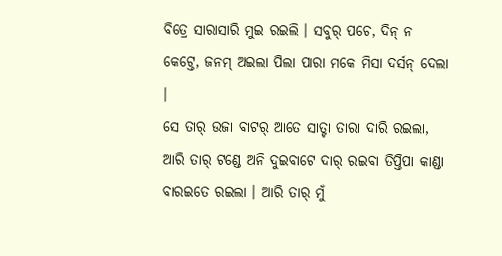ବିତ୍ରେ ସାରାସାରି ମୁଇ ରଇଲି । ସବୁର୍ ପଚେ, ଦିନ୍ ନ କେଟ୍ତେ, ଜନମ୍ ଅଇଲା ପିଲା ପାରା ମକେ ମିସା ଦର୍ସନ୍ ଦେଲା ।
ସେ ତାର୍ ଉଜା ବାଟର୍ ଆତେ ସାତ୍ଟା ତାରା ଦାରି ରଇଲା, ଆରି ତାର୍ ଟଣ୍ଡେ ଅନି ଦୁଇବାଟେ ଦାର୍ ରଇବା ତିପ୍ତିପା କାଣ୍ଡା ବାରଇତେ ରଇଲା । ଆରି ତାର୍ ମୁଁ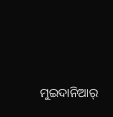ମୁଇଦାନିଆର୍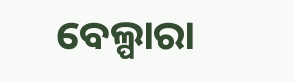ବେଲ୍ପାରା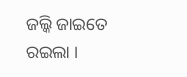ଜଲ୍କି ଜାଇତେ ରଇଲା ।